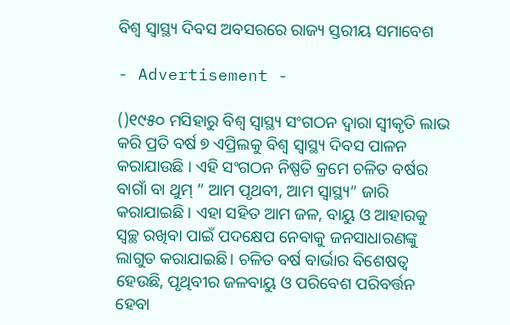ବିଶ୍ଵ ସ୍ଵାସ୍ଥ୍ୟ ଦିବସ ଅବସରରେ ରାଜ୍ୟ ସ୍ତରୀୟ ସମାବେଶ

- Advertisement -

()୧୯୫୦ ମସିହାରୁ ବିଶ୍ଵ ସ୍ଵାସ୍ଥ୍ୟ ସଂଗଠନ ଦ୍ଵାରା ସ୍ଵୀକୃତି ଲାଭ କରି ପ୍ରତି ବର୍ଷ ୭ ଏପ୍ରିଲକୁ ବିଶ୍ଵ ସ୍ଵାସ୍ଥ୍ୟ ଦିବସ ପାଳନ କରାଯାଉଛି । ଏହି ସଂଗଠନ ନିଷ୍ପତି କ୍ରମେ ଚଳିତ ବର୍ଷର ବାଗାଁ ବା ଥୁମ୍ ” ଆମ ପୃଥବୀ, ଆମ ସ୍ୱାସ୍ଥ୍ୟ” ଜାରି କରାଯାଇଛି । ଏହା ସହିତ ଆମ ଜଳ, ବାୟୁ ଓ ଆହାରକୁ ସ୍ଵଚ୍ଛ ରଖିବା ପାଇଁ ପଦକ୍ଷେପ ନେବାକୁ ଜନସାଧାରଣଙ୍କୁ ଲାଗୁତ କରାଯାଇଛି। ଚଳିତ ବର୍ଷ ବାର୍ଭାର ବିଶେଷତ୍ଵ ହେଉଛି, ପୃଥିବୀର ଜଳବାୟୁ ଓ ପରିବେଶ ପରିବର୍ତ୍ତନ ହେବା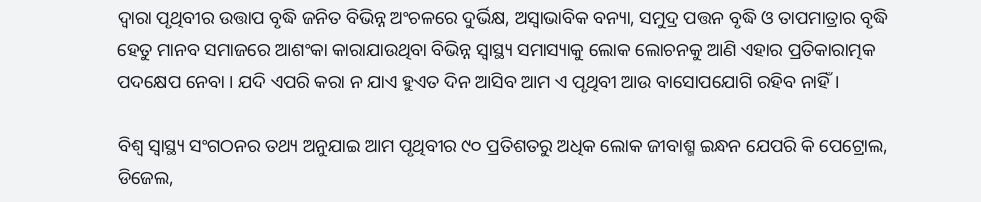ଦ୍ଵାରା ପୃଥିବୀର ଉତ୍ତାପ ବୃଦ୍ଧି ଜନିତ ବିଭିନ୍ନ ଅଂଚଳରେ ଦୁର୍ଭିକ୍ଷ, ଅସ୍ଵାଭାବିକ ବନ୍ୟା, ସମୁଦ୍ର ପତ୍ତନ ବୃଦ୍ଧି ଓ ତାପମାତ୍ରାର ବୃଦ୍ଧି ହେତୁ ମାନବ ସମାଜରେ ଆଶଂକା କାରାଯାଉଥିବା ବିଭିନ୍ନ ସ୍ଵାସ୍ଥ୍ୟ ସମାସ୍ୟାକୁ ଲୋକ ଲୋଚନକୁ ଆଣି ଏହାର ପ୍ରତିକାରାତ୍ମକ ପଦକ୍ଷେପ ନେବା । ଯଦି ଏପରି କରା ନ ଯାଏ ହୁଏତ ଦିନ ଆସିବ ଆମ ଏ ପୃଥିବୀ ଆଉ ବାସୋପଯୋଗି ରହିବ ନାହିଁ।

ବିଶ୍ଵ ସ୍ଵାସ୍ଥ୍ୟ ସଂଗଠନର ତଥ୍ୟ ଅନୁଯାଇ ଆମ ପୃଥିବୀର ୯୦ ପ୍ରତିଶତରୁ ଅଧିକ ଲୋକ ଜୀବାଶ୍ମ ଇନ୍ଧନ ଯେପରି କି ପେଟ୍ରୋଲ, ଡିଜେଲ,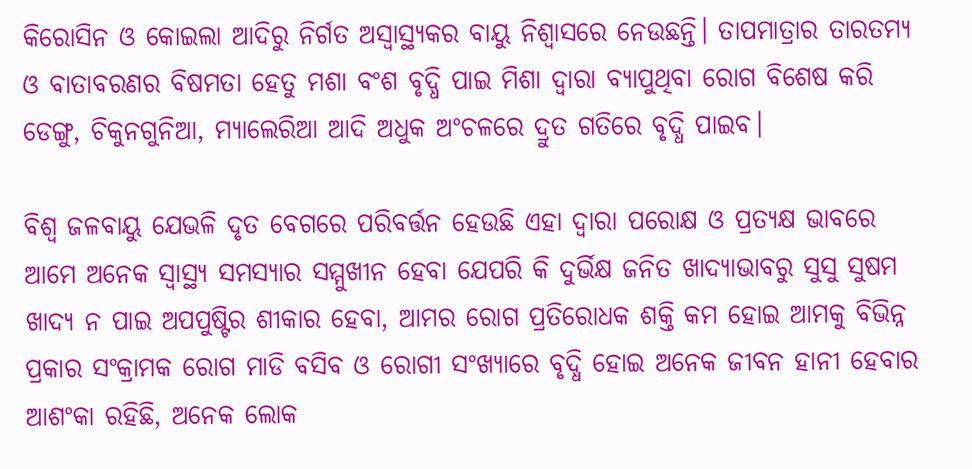କିରୋସିନ ଓ କୋଇଲା ଆଦିରୁ ନିର୍ଗତ ଅସ୍ୱାସ୍ଥ୍ୟକର ବାୟୁ ନିଶ୍ବାସରେ ନେଉଛନ୍ତି। ତାପମାତ୍ରାର ତାରତମ୍ୟ ଓ ବାତାବରଣର ବିଷମତା ହେତୁ ମଶା ବଂଶ ବୃଦ୍ଧି ପାଇ ମିଶା ଦ୍ବାରା ବ୍ୟାପୁଥିବା ରୋଗ ବିଶେଷ କରି ଡେଙ୍ଗୁ, ଚିକୁନଗୁନିଆ, ମ୍ୟାଲେରିଆ ଆଦି ଅଧୁକ ଅଂଚଳରେ ଦ୍ରୁତ ଗତିରେ ବୃଦ୍ଧି ପାଇବ।

ବିଶ୍ଵ ଜଳବାୟୁ ଯେଭଳି ଦୃତ ବେଗରେ ପରିବର୍ତ୍ତନ ହେଉଛି ଏହା ଦ୍ଵାରା ପରୋକ୍ଷ ଓ ପ୍ରତ୍ୟକ୍ଷ ଭାବରେ ଆମେ ଅନେକ ସ୍ଵାସ୍ଥ୍ୟ ସମସ୍ୟାର ସମ୍ମୁଖୀନ ହେବା ଯେପରି କି ଦୁର୍ଭିକ୍ଷ ଜନିତ ଖାଦ୍ୟାଭାବରୁ ସୁସୁ ସୁଷମ ଖାଦ୍ୟ ନ ପାଇ ଅପପୁଷ୍ଟିର ଶୀକାର ହେବା, ଆମର ରୋଗ ପ୍ରତିରୋଧକ ଶକ୍ତି କମ ହୋଇ ଆମକୁ ବିଭିନ୍ନ ପ୍ରକାର ସଂକ୍ରାମକ ରୋଗ ମାଡି ବସିବ ଓ ରୋଗୀ ସଂଖ୍ୟାରେ ବୃଦ୍ଧି ହୋଇ ଅନେକ ଜୀବନ ହାନୀ ହେବାର ଆଶଂକା ରହିଛି, ଅନେକ ଲୋକ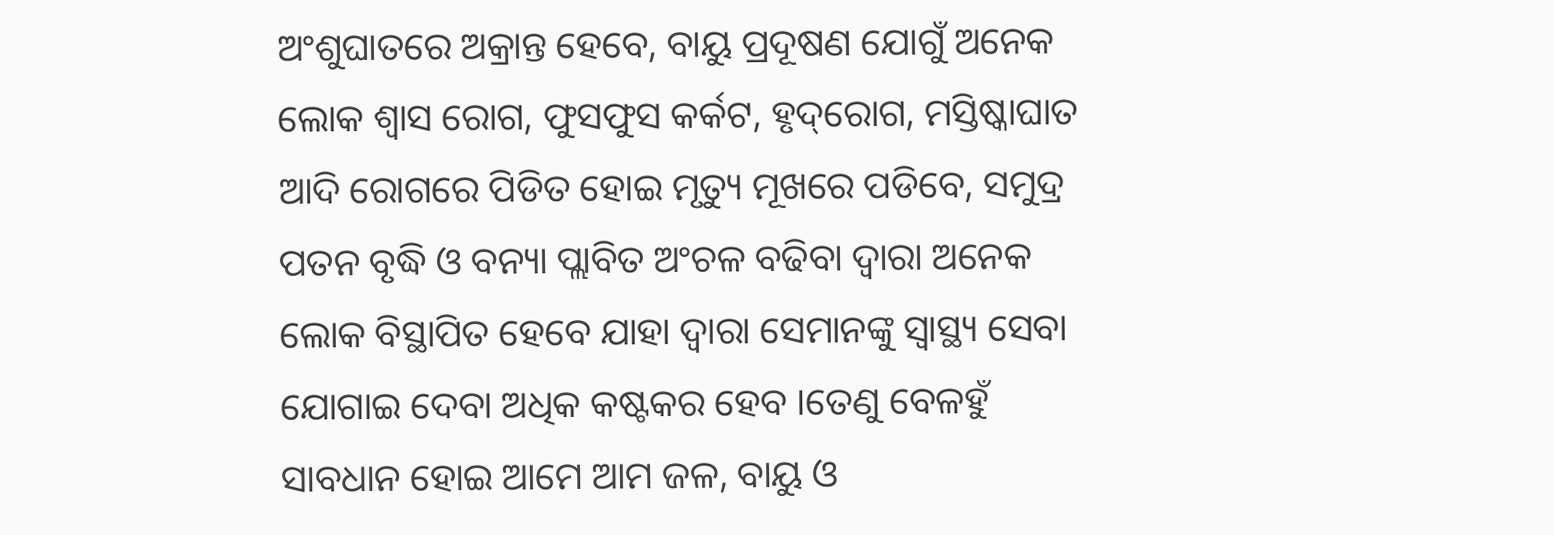ଅଂଶୁଘାତରେ ଅକ୍ରାନ୍ତ ହେବେ, ବାୟୁ ପ୍ରଦୂଷଣ ଯୋଗୁଁ ଅନେକ ଲୋକ ଶ୍ଵାସ ରୋଗ, ଫୁସଫୁସ କର୍କଟ, ହୃଦ୍‌ରୋଗ, ମସ୍ତିଷ୍କାଘାତ ଆଦି ରୋଗରେ ପିଡିତ ହୋଇ ମୃତ୍ୟୁ ମୂଖରେ ପଡିବେ, ସମୁଦ୍ର ପତନ ବୃଦ୍ଧି ଓ ବନ୍ୟା ପ୍ଲାବିତ ଅଂଚଳ ବଢିବା ଦ୍ଵାରା ଅନେକ ଲୋକ ବିସ୍ଥାପିତ ହେବେ ଯାହା ଦ୍ଵାରା ସେମାନଙ୍କୁ ସ୍ଵାସ୍ଥ୍ୟ ସେବା ଯୋଗାଇ ଦେବା ଅଧିକ କଷ୍ଟକର ହେବ ।ତେଣୁ ବେଳହୁଁ ସାବଧାନ ହୋଇ ଆମେ ଆମ ଜଳ, ବାୟୁ ଓ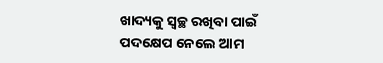ଖାଦ୍ୟକୁ ସ୍ଵଚ୍ଛ ରଖିବା ପାଇଁ ପଦକ୍ଷେପ ନେଲେ ଆମ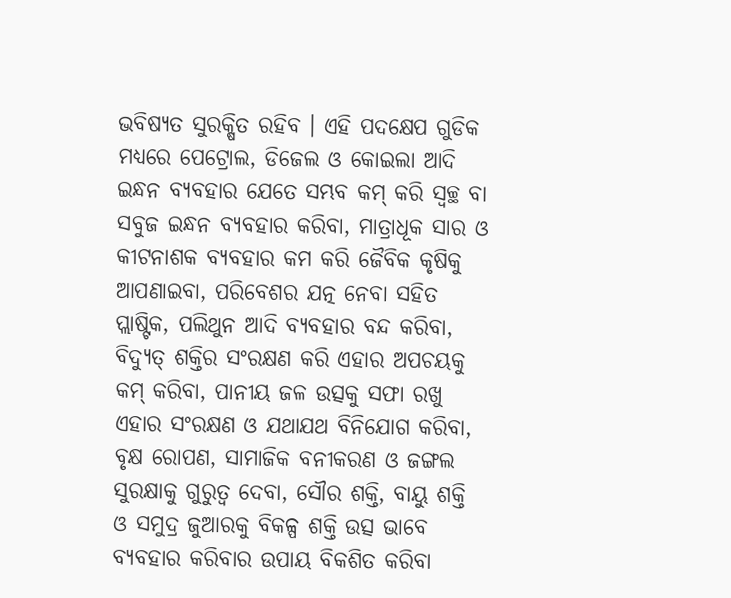ଭବିଷ୍ୟତ ସୁରକ୍ଷିତ ରହିବ । ଏହି ପଦକ୍ଷେପ ଗୁଡିକ ମଧ୍ୟରେ ପେଟ୍ରୋଲ, ଡିଜେଲ ଓ କୋଇଲା ଆଦି ଇନ୍ଧନ ବ୍ୟବହାର ଯେତେ ସମ୍ଭବ କମ୍ କରି ସ୍ଵଚ୍ଛ ବା ସବୁଜ ଇନ୍ଧନ ବ୍ୟବହାର କରିବା, ମାତ୍ରାଧୂକ ସାର ଓ କୀଟନାଶକ ବ୍ୟବହାର କମ କରି ଜୈବିକ କୃଷିକୁ ଆପଣାଇବା, ପରିବେଶର ଯତ୍ନ ନେବା ସହିତ ପ୍ଲାଷ୍ଟିକ, ପଲିଥୁନ ଆଦି ବ୍ୟବହାର ବନ୍ଦ କରିବା, ବିଦ୍ୟୁତ୍ ଶକ୍ତିର ସଂରକ୍ଷଣ କରି ଏହାର ଅପଚୟକୁ କମ୍ କରିବା, ପାନୀୟ ଜଳ ଉତ୍ସକୁ ସଫା ରଖୁ ଏହାର ସଂରକ୍ଷଣ ଓ ଯଥାଯଥ ବିନିଯୋଗ କରିବା, ବୃକ୍ଷ ରୋପଣ, ସାମାଜିକ ବନୀକରଣ ଓ ଜଙ୍ଗଲ ସୁରକ୍ଷାକୁ ଗୁରୁତ୍ବ ଦେବା, ସୌର ଶକ୍ତି, ବାୟୁ ଶକ୍ତି ଓ ସମୁଦ୍ର ଜୁଆରକୁ ବିକଳ୍ପ ଶକ୍ତି ଉତ୍ସ ଭାବେ ବ୍ୟବହାର କରିବାର ଉପାୟ ବିକଶିତ କରିବା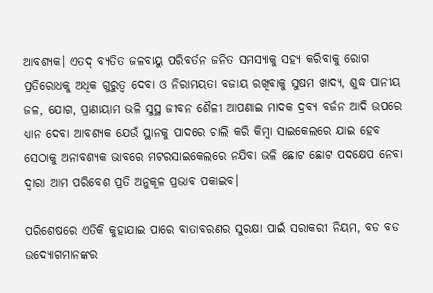ଆବଶ୍ୟକ। ଏତଦ୍ ବ୍ୟତିତ ଜଳବାୟୁ ପରିବର୍ତନ ଜନିତ ସମସ୍ୟାକୁ ସହ୍ୟ କରିବାକୁ ରୋଗ ପ୍ରତିରୋଧକୁ ଅଧିକ ଗୁରୁତ୍ଵ ଦେବା ଓ ନିରାମୟତା ବଜାୟ ରଖିବାକୁ ସୁଷମ ଖାଦ୍ୟ, ଶୁଦ୍ଧ ପାନୀୟ ଜଳ, ଯୋଗ, ପ୍ରାଣାୟାମ ଭଳି ସୁସ୍ଥ ଜୀବନ ଶୈଳୀ ଆପଣାଇ ମାଦକ ଦ୍ରବ୍ୟ ବର୍ଜନ ଆଦି ଉପରେ ଧ୍ୟାନ ଦେବା ଆବଶ୍ୟକ ଯେଉଁ ସ୍ଥାନକୁ ପାଦରେ ଚାଲି କରି କିମ୍ବା ସାଇକେଲରେ ଯାଇ ହେବ ସେଠାକୁ ଅନାବଶ୍ୟକ ଭାବରେ ମଟରସାଇକେଲରେ ନଯିବା ଭଳି ଛୋଟ ଛୋଟ ପଦକ୍ଷେପ ନେବା ଦ୍ଵାରା ଆମ ପରିବେଶ ପ୍ରତି ଅନୁକୂଳ ପ୍ରଭାବ ପକାଇବ।

ପରିଶେଷରେ ଏତିକି କୁହାଯାଇ ପାରେ ବାତାବରଣର ସୁରକ୍ଷା ପାଇଁ ସରାକରୀ ନିୟମ, ବଡ ବଡ ଉଦ୍ୟୋଗମାନଙ୍କର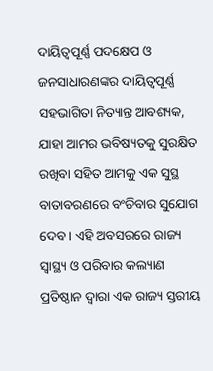ଦାୟିତ୍ଵପୂର୍ଣ୍ଣ ପଦକ୍ଷେପ ଓ ଜନସାଧାରଣଙ୍କର ଦାୟିତ୍ଵପୂର୍ଣ୍ଣ ସହଭାଗିତା ନିତ୍ୟାନ୍ତ ଆବଶ୍ୟକ, ଯାହା ଆମର ଭବିଷ୍ୟତକୁ ସୁରକ୍ଷିତ ରଖିବା ସହିତ ଆମକୁ ଏକ ସୁସ୍ଥ ବାତାବରଣରେ ବଂଚିବାର ସୁଯୋଗ ଦେବ। ଏହି ଅବସରରେ ରାଜ୍ୟ ସ୍ୱାସ୍ଥ୍ୟ ଓ ପରିବାର କଲ୍ୟାଣ ପ୍ରତିଷ୍ଠାନ ଦ୍ଵାରା ଏକ ରାଜ୍ୟ ସ୍ତରୀୟ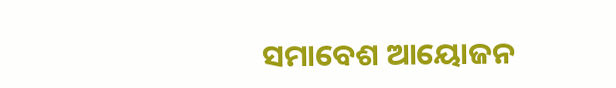ସମାବେଶ ଆୟୋଜନ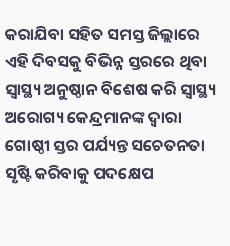କରାଯିବା ସହିତ ସମସ୍ତ ଜିଲ୍ଲାରେ ଏହି ଦିବସକୁ ବିଭିନ୍ନ ସ୍ତରରେ ଥିବା ସ୍ଵାସ୍ଥ୍ୟ ଅନୁଷ୍ଠାନ ବିଶେଷ କରି ସ୍ଵାସ୍ଥ୍ୟ ଅରୋଗ୍ୟ କେନ୍ଦ୍ରମାନଙ୍କ ଦ୍ଵାରା ଗୋଷ୍ଠୀ ସ୍ତର ପର୍ଯ୍ୟନ୍ତ ସଚେତନତା ସୃଷ୍ଟି କରିବାକୁ ପଦକ୍ଷେପ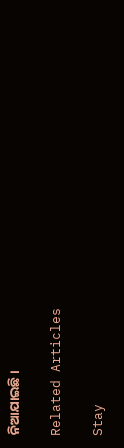ନିଆଯାଇଛି।

Related Articles

Stay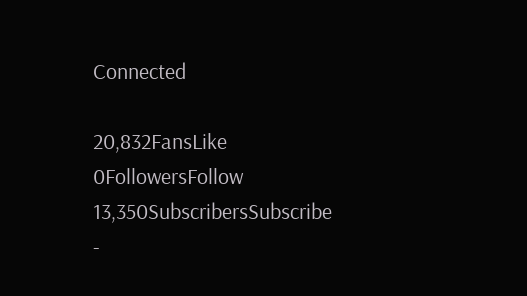Connected

20,832FansLike
0FollowersFollow
13,350SubscribersSubscribe
-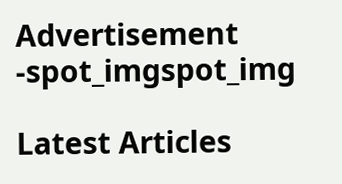Advertisement -spot_imgspot_img

Latest Articles